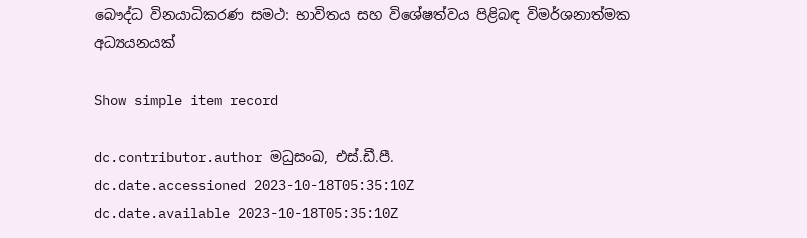බෞද්ධ විනයාධිකරණ සමථ: භාවිතය සහ විශේෂත්වය පිළිබඳ විමර්ශනාත්මක අධ්‍යයනයක්

Show simple item record

dc.contributor.author මධුසංඛ, එස්.ඩී.පී.
dc.date.accessioned 2023-10-18T05:35:10Z
dc.date.available 2023-10-18T05:35:10Z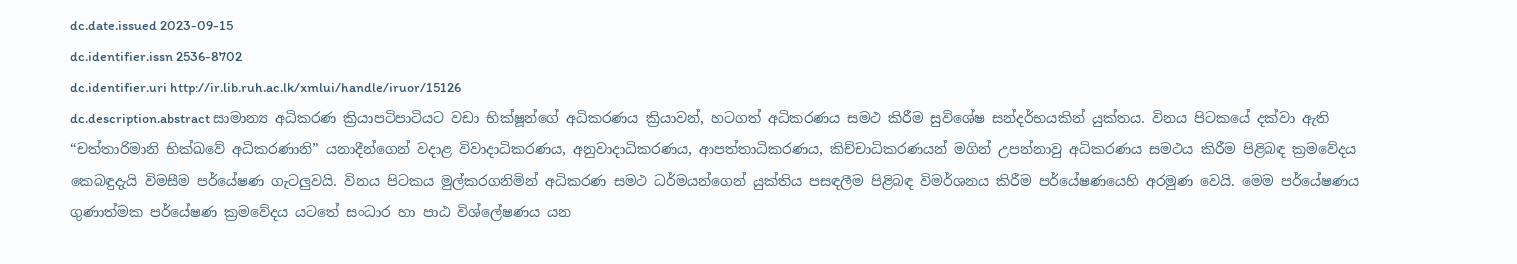dc.date.issued 2023-09-15
dc.identifier.issn 2536-8702
dc.identifier.uri http://ir.lib.ruh.ac.lk/xmlui/handle/iruor/15126
dc.description.abstract සාමාන්‍ය අධිකරණ ක්‍රියාපටිපාටියට වඩා භික්ෂූන්ගේ අධිකරණය ක්‍රියාවන්, හටගත් අධිකරණය සමථ කිරීම සුවිශේෂ සන්දර්භයකින් යුක්තය. විනය පිටකයේ දක්වා ඇති “චත්තාරිමානි භික්ඛවේ අධිකරණානි” යනාදීන්ගෙන් වදාළ විවාදාධිකරණය, අනුවාදාධිකරණය, ආපත්තාධිකරණය, කිච්චාධිකරණයන් මගින් උපන්නාවු අධිකරණය සමථය කිරීම පිළිබඳ ක්‍රමවේදය කෙබඳුදැයි විමසීම පර්යේෂණ ගැටලුවයි. විනය පිටකය මුල්කරගනිමින් අධිකරණ සමථ ධර්මයන්ගෙන් යුක්තිය පසඳලීම පිළිබඳ විමර්ශනය කිරීම පර්යේෂණයෙහි අරමුණ වෙයි. මෙම පර්යේෂණය ගුණාත්මක පර්යේෂණ ක්‍රමවේදය යටතේ සංධාර හා පාඨ විශ්ලේෂණය යන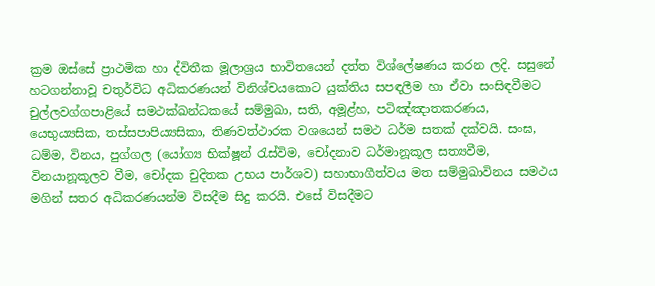ක්‍රම ඔස්සේ ප්‍රාථමික හා ද්විතීක මූලාශ්‍රය භාවිතයෙන් දත්ත විශ්ලේෂණය කරන ලදි. සසුනේ හටගන්නාවූ චතුර්විධ අධිකරණයන් විනිශ්චයකොට යුක්තිය සපඳලීම හා ඒවා සංසිඳවීමට චුල්ලවග්ගපාළියේ සමථක්ඛන්ධකයේ සම්මුඛා, සති, අමූළ්හ, පටිඤ්ඤාතකරණය, යෙභුය්‍යසික, තස්සපාපිය්‍යසිකා, තිණවත්ථාරක වශයෙන් සමථ ධර්ම සතක් දක්වයි. සංඝ, ධම්ම, විනය, පුග්ගල (යෝග්‍ය භික්ෂූන් රැස්විම, චෝදනාව ධර්මානූකූල සත්‍යවීම, විනයානූකූලව වීම, චෝදක චුදිතක උභය පාර්ශව) සහාභාගීත්වය මත සම්මුඛාවිනය සමථය මගින් සතර අධිකරණයන්ම විසදීම සිදු කරයි. එසේ විසදීමට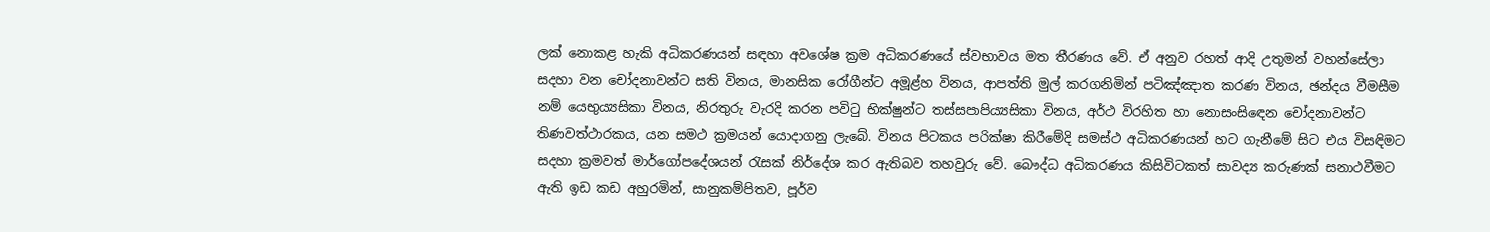ලක් නොකළ හැකි අධිකරණයන් සඳහා අවශේෂ ක්‍රම අධිකරණයේ ස්වභාවය මත තීරණය වේ. ඒ අනුව රහත් ආදි උතුමන් වහන්සේලා සදහා වන චෝදනාවන්ට සති විනය, මානසික රෝගීන්ට අමූළ්හ විනය, ආපත්ති මුල් කරගනිමින් පටිඤ්ඤාත කරණ විනය, ඡන්දය වීමසීම නම් යෙභුය්‍යසිකා විනය, නිරතුරු වැරදි කරන පවිටු භික්ෂුන්ට තස්සපාපිය්‍යසිකා විනය, අර්ථ විරහිත හා නොසංසිඳෙන චෝදනාවන්ට තිණවත්ථාරකය, යන සමථ ක්‍රමයන් යොදාගනු ලැබේ. විනය පිටකය පරික්ෂා කිරීමේදි සමස්ථ අධිකරණයන් හට ගැනීමේ සිට එය විසඳිමට සදහා ක්‍රමවත් මාර්ගෝපදේශයන් රැසක් නිර්දේශ කර ඇතිබව තහවුරු වේ. බෞද්ධ අධිකරණය කිසිවිටකත් සාවද්‍ය කරුණක් සනාථවීමට ඇති ඉඩ කඩ අහුරමින්, සානුකම්පිතව, පූර්ව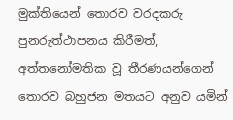මුක්තියෙන් තොරව වරදකරු පුනරුත්ථාපනය කිරීමත්, අත්තනෝමතික වූ තීරණයන්ගෙන් තොරව බහුජන මතයට අනුව යමින්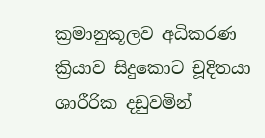ක්‍රමානුකූලව අධිකරණ ක්‍රියාව සිදුකොට චූදිතයා ශාරීරික දඩුවමින්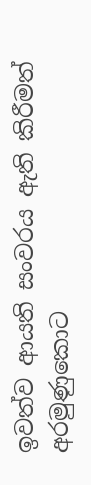ඉවත්ව ආයති සංවරය ඇති කිරීමත් අරමුණුකොට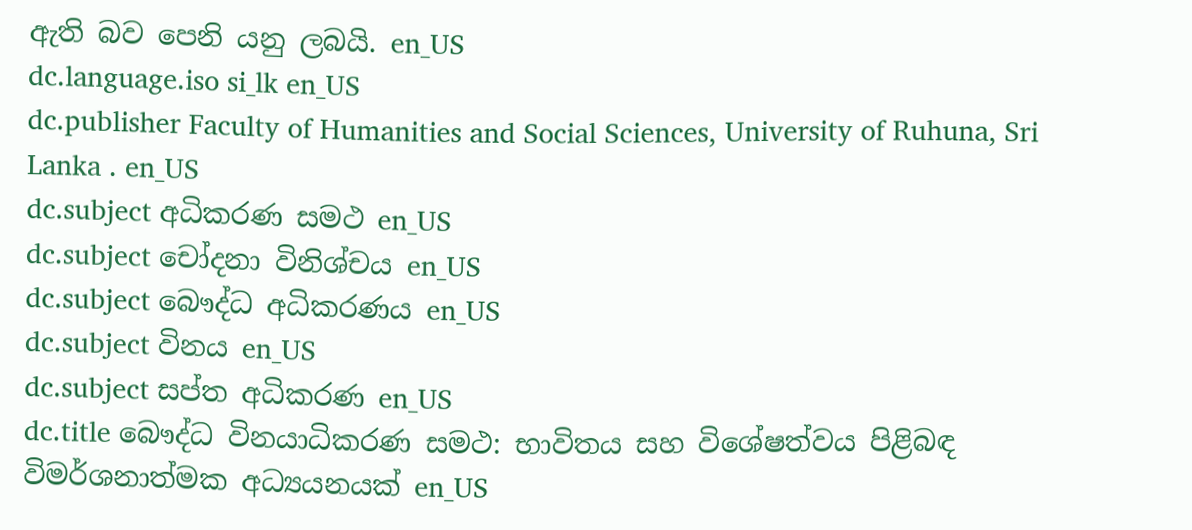ඇති බව පෙනි යනු ලබයි. en_US
dc.language.iso si_lk en_US
dc.publisher Faculty of Humanities and Social Sciences, University of Ruhuna, Sri Lanka . en_US
dc.subject අධිකරණ සමථ en_US
dc.subject චෝදනා විනිශ්චය en_US
dc.subject බෞද්ධ අධිකරණය en_US
dc.subject විනය en_US
dc.subject සප්ත අධිකරණ en_US
dc.title බෞද්ධ විනයාධිකරණ සමථ: භාවිතය සහ විශේෂත්වය පිළිබඳ විමර්ශනාත්මක අධ්‍යයනයක් en_US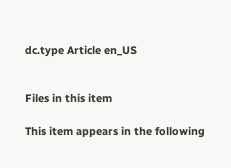dc.type Article en_US


Files in this item

This item appears in the following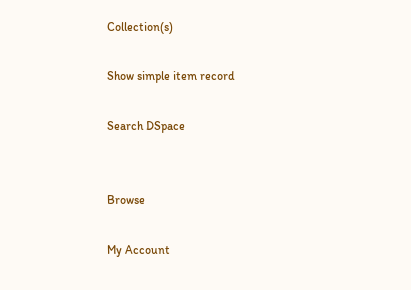Collection(s)

Show simple item record

Search DSpace


Browse

My Account